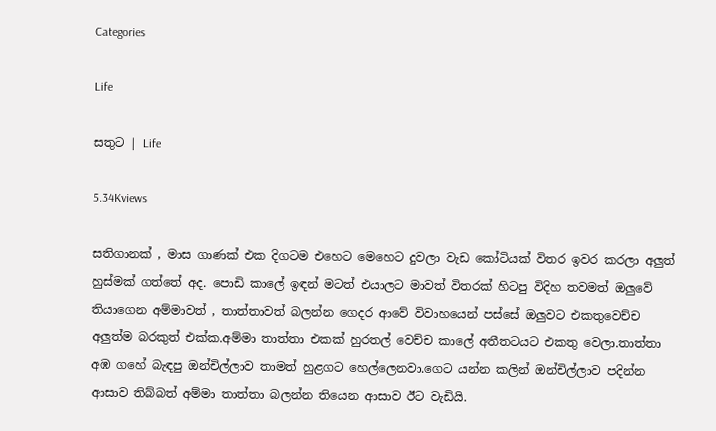Categories

Life

සතුට | Life

5.34Kviews

සතිගානක් , මාස ගාණක් එක දිගටම එහෙට මෙහෙට දුවලා වැඩ කෝටියක් විතර ඉවර කරලා අලුත් හුස්මක් ගත්තේ අද. පොඩි කාලේ ඉඳන් මටත් එයාලට මාවත් විතරක් හිටපු විදිහ තවමත් ඔලුවේ තියාගෙන අම්මාවත් , තාත්තාවත් බලන්න ගෙදර ආවේ විවාහයෙන් පස්සේ ඔලුවට එකතුවෙච්ච අලුත්ම බරකුත් එක්ක.අම්මා තාත්තා එකක් හුරතල් වෙච්ච කාලේ අතීතටයට එකතු වෙලා.තාත්තා අඹ ගහේ බැඳපු ඔන්චිල්ලාව තාමත් හුළගට හෙල්ලෙනවා.ගෙට යන්න කලින් ඔන්චිල්ලාව පදින්න ආසාව තිබ්බත් අම්මා තාත්තා බලන්න තියෙන ආසාව ඊට වැඩියි.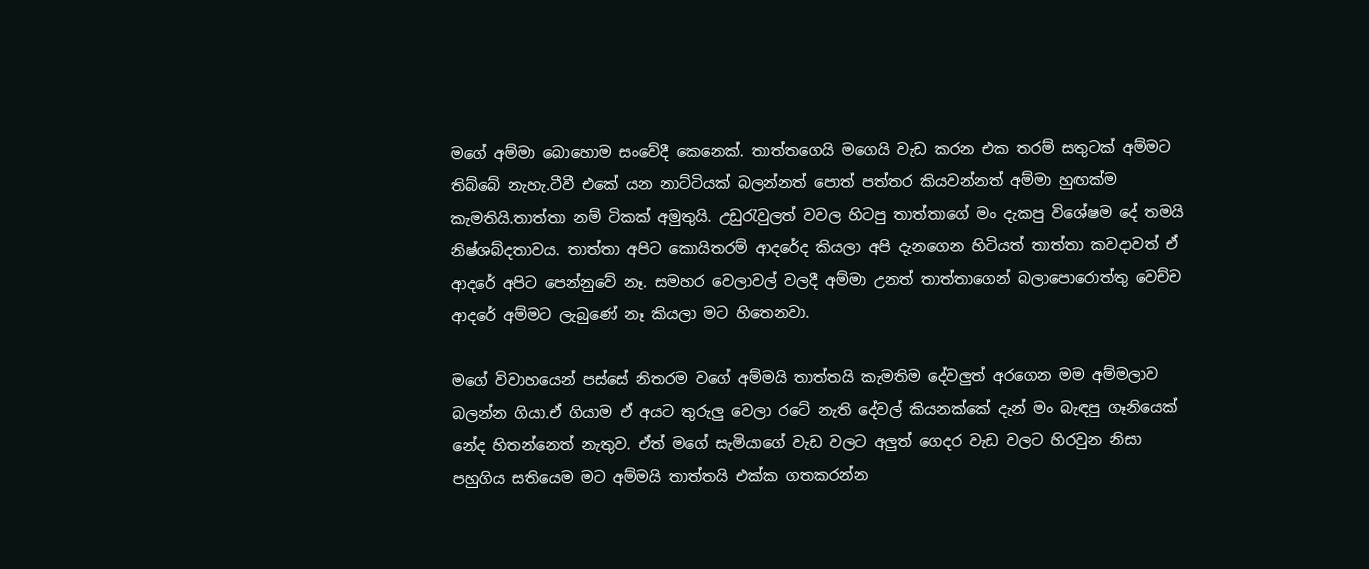මගේ අම්මා බොහොම සංවේදී කෙනෙක්. තාත්තගෙයි මගෙයි වැඩ කරන එක තරම් සතුටක් අම්මට තිබ්බේ නැහැ.ටීවී එකේ යන නාට්ටියක් බලන්නත් පොත් පත්තර කියවන්නත් අම්මා හුඟක්ම කැමතියි.තාත්තා නම් ටිකක් අමුතුයි. උඩුරැවුලත් වවල හිටපු තාත්තාගේ මං දැකපු විශේෂම දේ තමයි නිෂ්ශබ්දතාවය. තාත්තා අපිට කොයිතරම් ආදරේද කියලා අපි දැනගෙන හිටියත් තාත්තා කවදාවත් ඒ ආදරේ අපිට පෙන්නුවේ නෑ. සමහර වෙලාවල් වලදී අම්මා උනත් තාත්තාගෙන් බලාපොරොත්තු වෙච්ච ආදරේ අම්මට ලැබුණේ නෑ කියලා මට හිතෙනවා.

මගේ විවාහයෙන් පස්සේ නිතරම වගේ අම්මයි තාත්තයි කැමතිම දේවලුත් අරගෙන මම අම්මලාව බලන්න ගියා.ඒ ගියාම ඒ අයට තුරුලු වෙලා රටේ නැති දේවල් කියනක්කේ දැන් මං බැඳපු ගෑනියෙක් නේද හිතන්නෙත් නැතුව. ඒත් මගේ සැමියාගේ වැඩ වලට අලුත් ගෙදර වැඩ වලට හිරවුන නිසා පහුගිය සතියෙම මට අම්මයි තාත්තයි එක්ක ගතකරන්න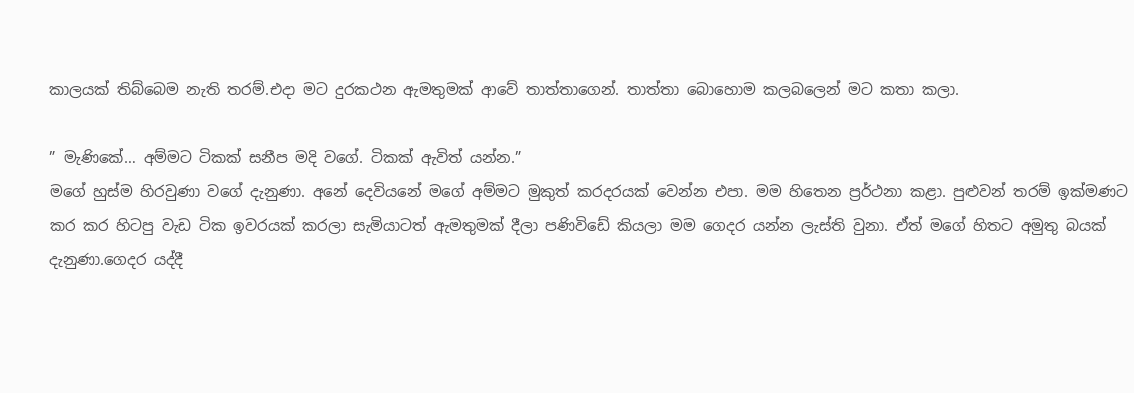කාලයක් තිබ්බෙම නැති තරම්.එදා මට දුරකථන ඇමතුමක් ආවේ තාත්තාගෙන්. තාත්තා බොහොම කලබලෙන් මට කතා කලා.

” මැණිකේ… අම්මට ටිකක් සනීප මදි වගේ. ටිකක් ඇවිත් යන්න.”
මගේ හුස්ම හිරවුණා වගේ දැනුණා. අනේ දෙවියනේ මගේ අම්මට මුකුත් කරදරයක් වෙන්න එපා. මම හිතෙන ප්‍රර්ථනා කළා. පුළුවන් තරම් ඉක්මණට කර කර හිටපු වැඩ ටික ඉවරයක් කරලා සැමියාටත් ඇමතුමක් දීලා පණිවිඩේ කියලා මම ගෙදර යන්න ලැස්ති වුනා. ඒත් මගේ හිතට අමුතු බයක් දැනුණා.ගෙදර යද්දී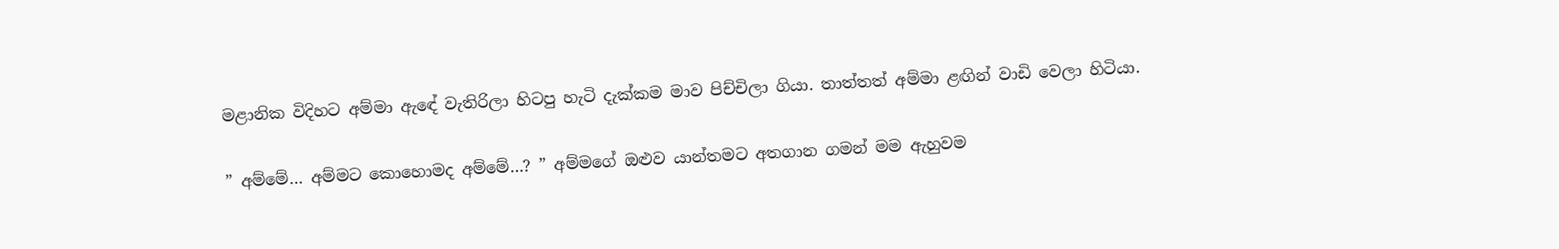මළානික විදිහට අම්මා ඇඳේ වැතිරිලා හිටපු හැටි දැක්කම මාව පිච්චිලා ගියා. තාත්තත් අම්මා ළඟින් වාඩි වෙලා හිටියා.

” අම්මේ… අම්මට කොහොමද අම්මේ…? ” අම්මගේ ඔළුව යාන්තමට අතගාන ගමන් මම ඇහුවම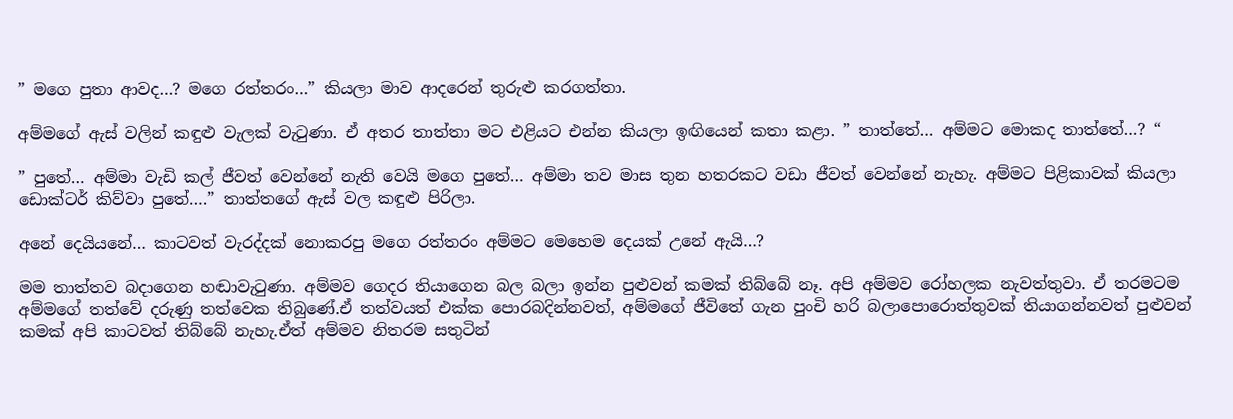” මගෙ පුතා ආවද…? මගෙ රත්තරං…” කියලා මාව ආදරෙන් තුරුළු කරගත්තා.

අම්මගේ ඇස් වලින් කඳුළු වැලක් වැටුණා. ඒ අතර තාත්තා මට එළියට එන්න කියලා ඉඟියෙන් කතා කළා. ” තාත්තේ… අම්මට මොකද තාත්තේ…? “

” පුතේ… අම්මා වැඩි කල් ජීවත් වෙන්නේ නැති වෙයි මගෙ පුතේ… අම්මා තව මාස තුන හතරකට වඩා ජීවත් වෙන්නේ නැහැ. අම්මට පිළිකාවක් කියලා ඩොක්ටර් කිව්වා පුතේ….” තාත්තගේ ඇස් වල කඳුළු පිරිලා.

අනේ දෙයියනේ… කාටවත් වැරද්දක් නොකරපු මගෙ රත්තරං අම්මට මෙහෙම දෙයක් උනේ ඇයි…?

මම තාත්තව බදාගෙන හඬාවැටුණා. අම්මව ගෙදර තියාගෙන බල බලා ඉන්න පුළුවන් කමක් තිබ්බේ නෑ. අපි අම්මව රෝහලක නැවත්තුවා. ඒ තරමටම අම්මගේ තත්වේ දරුණු තත්වෙක තිබුණේ.ඒ තත්වයත් එක්ක පොරබදින්නවත්, අම්මගේ ජීවිතේ ගැන පුංචි හරි බලාපොරොත්තුවක් තියාගන්නවත් පුළුවන් කමක් අපි කාටවත් තිබ්බේ නැහැ.ඒත් අම්මව නිතරම සතුටින්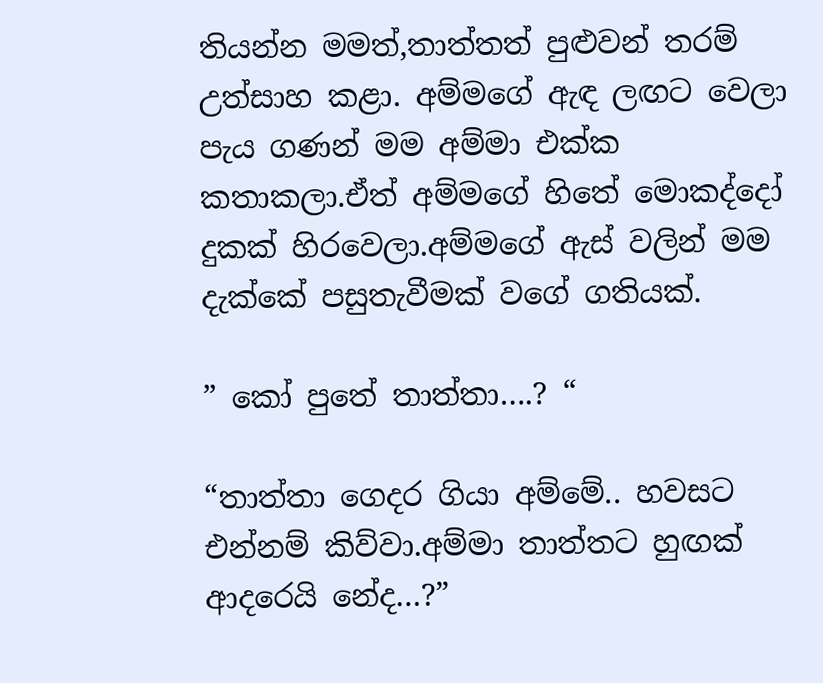තියන්න මමත්,තාත්තත් පුළුවන් තරම් උත්සාහ කළා. අම්මගේ ඇඳ ලඟට වෙලා පැය ගණන් මම අම්මා එක්ක කතාකලා.ඒත් අම්මගේ හිතේ මොකද්දෝ දුකක් හිරවෙලා.අම්මගේ ඇස් වලින් මම දැක්කේ පසුතැවීමක් වගේ ගතියක්.

” කෝ පුතේ තාත්තා….? “

“තාත්තා ගෙදර ගියා අම්මේ.. හවසට එන්නම් කිව්වා.අම්මා තාත්තට හුඟක් ආදරෙයි නේද…?”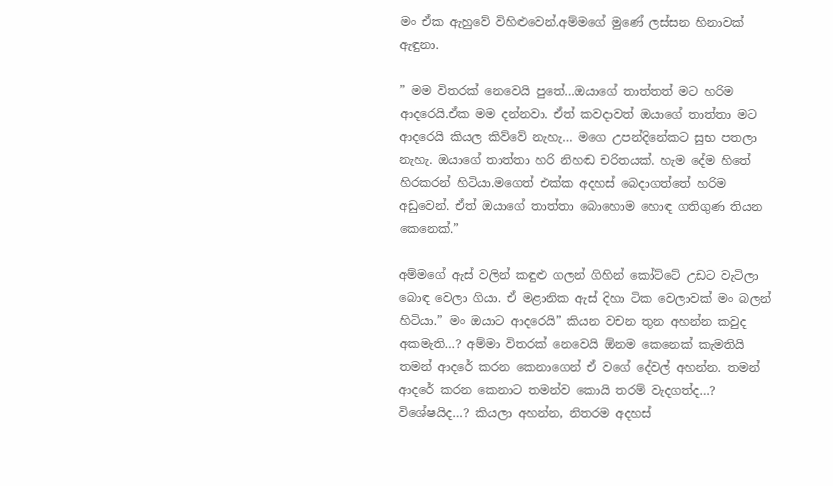මං ඒක ඇහුවේ විහිළුවෙන්.අම්මගේ මුණේ ලස්සන හිනාවක් ඇඳුනා.

” මම විතරක් නෙවෙයි පුතේ…ඔයාගේ තාත්තත් මට හරිම ආදරෙයි.ඒක මම දන්නවා. ඒත් කවදාවත් ඔයාගේ තාත්තා මට ආදරෙයි කියල කිව්වේ නැහැ… මගෙ උපන්දිනේකට සුභ පතලා නැහැ. ඔයාගේ තාත්තා හරි නිහඬ චරිතයක්. හැම දේම හිතේ හිරකරන් හිටියා.මගෙත් එක්ක අදහස් බෙදාගත්තේ හරිම අඩුවෙන්. ඒත් ඔයාගේ තාත්තා බොහොම හොඳ ගතිගුණ තියන කෙනෙක්.”

අම්මගේ ඇස් වලින් කඳුළු ගලන් ගිහින් කෝට්ටේ උඩට වැටිලා බොඳ වෙලා ගියා. ඒ මළානික ඇස් දිහා ටික වෙලාවක් මං බලන් හිටියා.” මං ඔයාට ආදරෙයි” කියන වචන තුන අහන්න කවුද අකමැති…? අම්මා විතරක් නෙවෙයි ඕනම කෙනෙක් කැමතියි තමන් ආදරේ කරන කෙනාගෙන් ඒ වගේ දේවල් අහන්න. තමන් ආදරේ කරන කෙනාට තමන්ව කොයි තරම් වැදගත්ද…? විශේෂයිද…? කියලා අහන්න, නිතරම අදහස්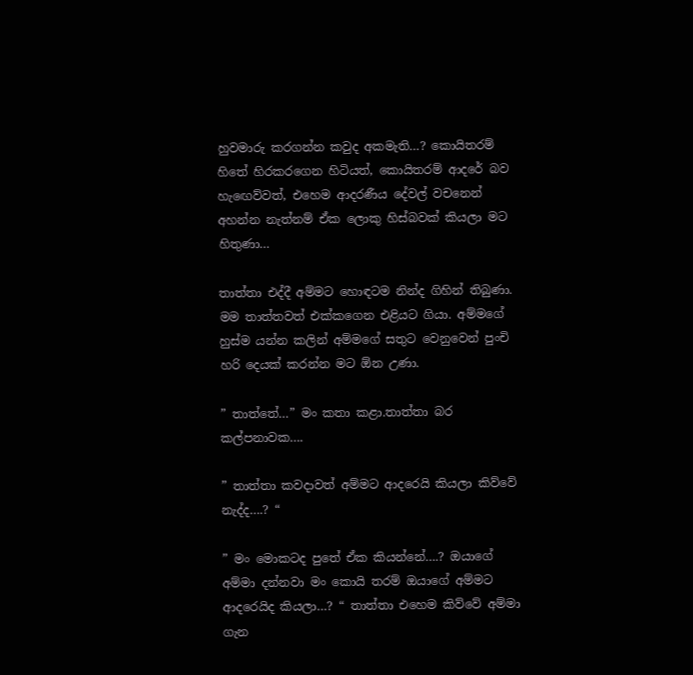හුවමාරු කරගන්න කවුද අකමැති…? කොයිතරම් හිතේ හිරකරගෙන හිටියත්, කොයිතරම් ආදරේ බව හැඟෙව්වත්, එහෙම ආදරණීය දේවල් වචනෙන් අහන්න නැත්නම් ඒක ලොකු හිස්බවක් කියලා මට හිතුණා…

තාත්තා එද්දී අම්මට හොඳටම නින්ද ගිහින් තිබුණා. මම තාත්තවත් එක්කගෙන එළියට ගියා. අම්මගේ හුස්ම යන්න කලින් අම්මගේ සතුට වෙනුවෙන් පුංචි හරි දෙයක් කරන්න මට ඕන උණා.

” තාත්තේ…” මං කතා කළා.තාත්තා බර කල්පනාවක….

” තාත්තා කවදාවත් අම්මට ආදරෙයි කියලා කිව්වේ නැද්ද….? “

” මං මොකටද පුතේ ඒක කියන්නේ….? ඔයාගේ අම්මා දන්නවා මං කොයි තරම් ඔයාගේ අම්මට ආදරෙයිද කියලා…? “ තාත්තා එහෙම කිව්වේ අම්මා ගැන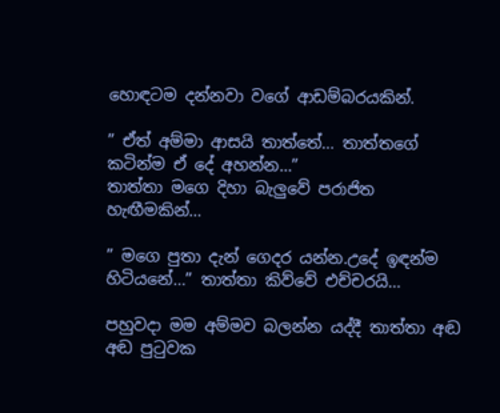හොඳටම දන්නවා වගේ ආඩම්බරයකින්.

” ඒත් අම්මා ආසයි තාත්තේ… තාත්තගේ කටින්ම ඒ දේ අහන්න…”
තාත්තා මගෙ දිහා බැලුවේ පරාජිත හැඟීමකින්…

” මගෙ පුතා දැන් ගෙදර යන්න.උදේ ඉඳන්ම හිටියනේ…” තාත්තා කිව්වේ එච්චරයි…

පහුවදා මම අම්මව බලන්න යද්දී තාත්තා අඬ අඬ පුටුවක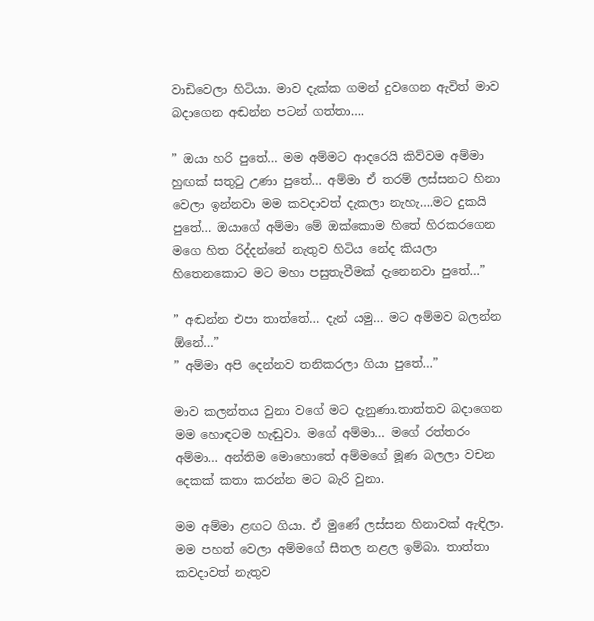වාඩිවෙලා හිටියා. මාව දැක්ක ගමන් දුවගෙන ඇවිත් මාව බදාගෙන අඬන්න පටන් ගත්තා….

” ඔයා හරි පුතේ… මම අම්මට ආදරෙයි කිව්වම අම්මා හුඟක් සතුටු උණා පුතේ… අම්මා ඒ තරම් ලස්සනට හිනා වෙලා ඉන්නවා මම කවදාවත් දැකලා නැහැ….මට දුකයි පුතේ… ඔයාගේ අම්මා මේ ඔක්කොම හිතේ හිරකරගෙන මගෙ හිත රිද්දන්නේ නැතුව හිටිය නේද කියලා හිතෙනකොට මට මහා පසුතැවීමක් දැනෙනවා පුතේ…”

” අඬන්න එපා තාත්තේ… දැන් යමු… මට අම්මව බලන්න ඕනේ…”
” අම්මා අපි දෙන්නව තනිකරලා ගියා පුතේ…”

මාව කලන්තය වුනා වගේ මට දැනුණා.තාත්තව බදාගෙන මම හොඳටම හැඬුවා. මගේ අම්මා… මගේ රත්තරං අම්මා… අන්තිම මොහොතේ අම්මගේ මූණ බලලා වචන දෙකක් කතා කරන්න මට බැරි වුනා.

මම අම්මා ළඟට ගියා. ඒ මුණේ ලස්සන හිනාවක් ඇඳිලා. මම පහත් වෙලා අම්මගේ සීතල නළල ඉම්බා. තාත්තා කවදාවත් නැතුව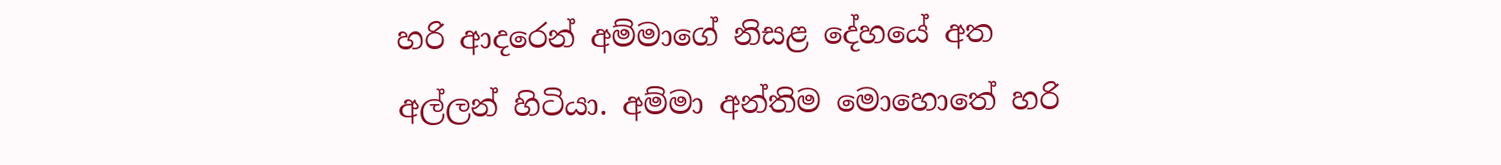හරි ආදරෙන් අම්මාගේ නිසළ දේහයේ අත අල්ලන් හිටියා. අම්මා අන්තිම මොහොතේ හරි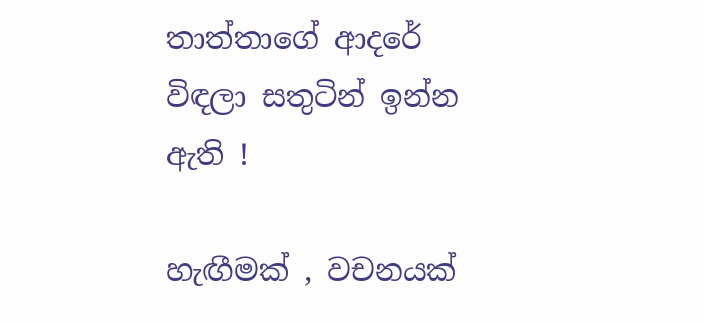තාත්තාගේ ආදරේ විඳලා සතුටින් ඉන්න ඇති !

හැඟීමක් , වචනයක්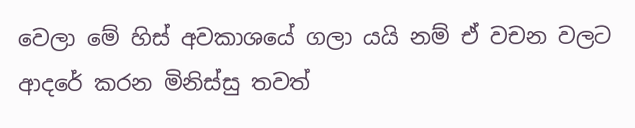වෙලා මේ හිස් අවකාශයේ ගලා යයි නම් ඒ වචන වලට ආදරේ කරන මිනිස්සු තවත්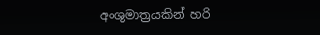අංශුමාත්‍රයකින් හරි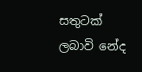සතුටක් ලබාවි නේද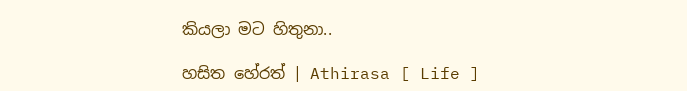කියලා මට හිතුනා..

හසිත හේරත් | Athirasa [ Life ]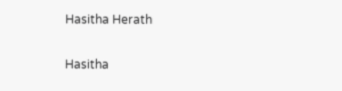Hasitha Herath

Hasitha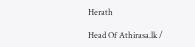Herath

Head Of Athirasa.lk /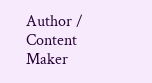Author / Content Maker